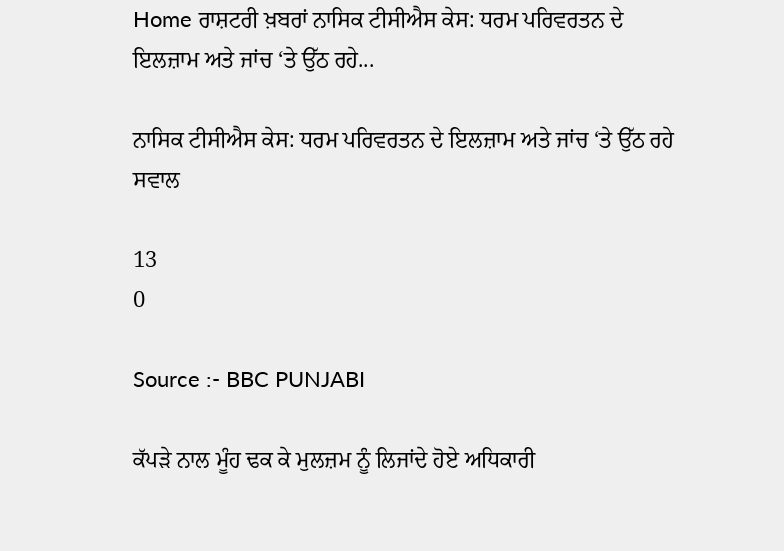Home ਰਾਸ਼ਟਰੀ ਖ਼ਬਰਾਂ ਨਾਸਿਕ ਟੀਸੀਐਸ ਕੇਸ: ਧਰਮ ਪਰਿਵਰਤਨ ਦੇ ਇਲਜ਼ਾਮ ਅਤੇ ਜਾਂਚ ‘ਤੇ ਉੱਠ ਰਹੇ...

ਨਾਸਿਕ ਟੀਸੀਐਸ ਕੇਸ: ਧਰਮ ਪਰਿਵਰਤਨ ਦੇ ਇਲਜ਼ਾਮ ਅਤੇ ਜਾਂਚ ‘ਤੇ ਉੱਠ ਰਹੇ ਸਵਾਲ

13
0

Source :- BBC PUNJABI

ਕੱਪੜੇ ਨਾਲ ਮੂੰਹ ਢਕ ਕੇ ਮੁਲਜ਼ਮ ਨੂੰ ਲਿਜਾਂਦੇ ਹੋਏ ਅਧਿਕਾਰੀ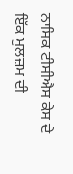ਨਾਸਿਕ ਟੀਸੀਐਸ ਕੇਸ ਦੇ ਇੱਕ ਮੁਲਜ਼ਮ ਦੀ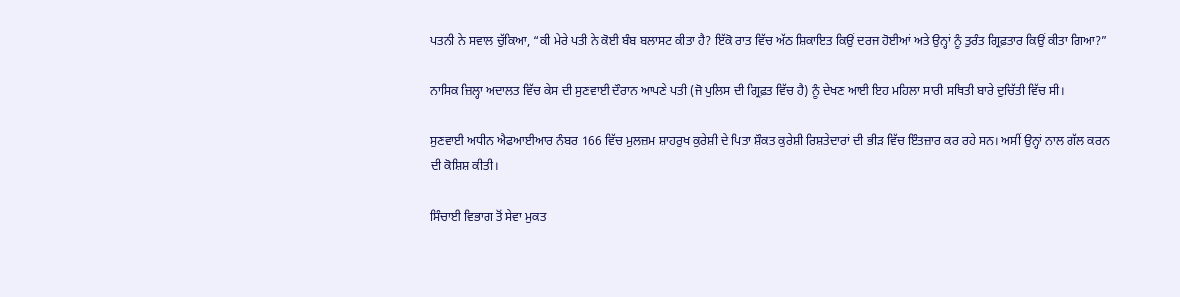ਪਤਨੀ ਨੇ ਸਵਾਲ ਚੁੱਕਿਆ, “ਕੀ ਮੇਰੇ ਪਤੀ ਨੇ ਕੋਈ ਬੰਬ ਬਲਾਸਟ ਕੀਤਾ ਹੈ? ਇੱਕੋ ਰਾਤ ਵਿੱਚ ਅੱਠ ਸ਼ਿਕਾਇਤ ਕਿਉਂ ਦਰਜ ਹੋਈਆਂ ਅਤੇ ਉਨ੍ਹਾਂ ਨੂੰ ਤੁਰੰਤ ਗ੍ਰਿਫ਼ਤਾਰ ਕਿਉਂ ਕੀਤਾ ਗਿਆ?”

ਨਾਸਿਕ ਜ਼ਿਲ੍ਹਾ ਅਦਾਲਤ ਵਿੱਚ ਕੇਸ ਦੀ ਸੁਣਵਾਈ ਦੌਰਾਨ ਆਪਣੇ ਪਤੀ (ਜੋ ਪੁਲਿਸ ਦੀ ਗ੍ਰਿਫ਼ਤ ਵਿੱਚ ਹੈ) ਨੂੰ ਦੇਖਣ ਆਈ ਇਹ ਮਹਿਲਾ ਸਾਰੀ ਸਥਿਤੀ ਬਾਰੇ ਦੁਚਿੱਤੀ ਵਿੱਚ ਸੀ।

ਸੁਣਵਾਈ ਅਧੀਨ ਐਫਆਈਆਰ ਨੰਬਰ 166 ਵਿੱਚ ਮੁਲਜ਼ਮ ਸ਼ਾਹਰੁਖ ਕੁਰੇਸ਼ੀ ਦੇ ਪਿਤਾ ਸ਼ੌਕਤ ਕੁਰੇਸ਼ੀ ਰਿਸ਼ਤੇਦਾਰਾਂ ਦੀ ਭੀੜ ਵਿੱਚ ਇੰਤਜ਼ਾਰ ਕਰ ਰਹੇ ਸਨ। ਅਸੀਂ ਉਨ੍ਹਾਂ ਨਾਲ ਗੱਲ ਕਰਨ ਦੀ ਕੋਸ਼ਿਸ਼ ਕੀਤੀ।

ਸਿੰਚਾਈ ਵਿਭਾਗ ਤੋਂ ਸੇਵਾ ਮੁਕਤ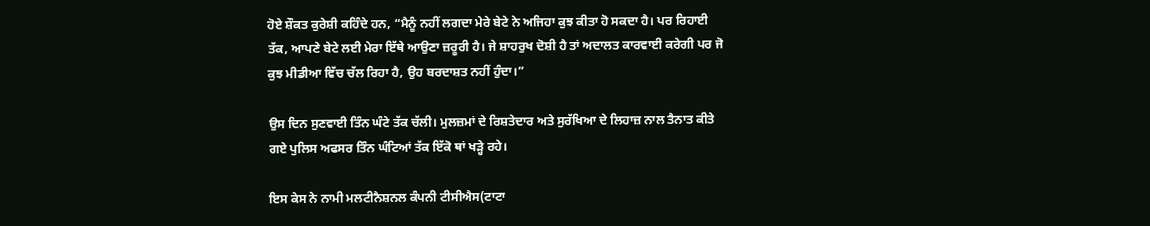ਹੋਏ ਸ਼ੌਕਤ ਕੁਰੇਸ਼ੀ ਕਹਿੰਦੇ ਹਨ, “ਮੈਨੂੰ ਨਹੀਂ ਲਗਦਾ ਮੇਰੇ ਬੇਟੇ ਨੇ ਅਜਿਹਾ ਕੁਝ ਕੀਤਾ ਹੋ ਸਕਦਾ ਹੈ। ਪਰ ਰਿਹਾਈ ਤੱਕ, ਆਪਣੇ ਬੇਟੇ ਲਈ ਮੇਰਾ ਇੱਥੇ ਆਉਣਾ ਜ਼ਰੂਰੀ ਹੈ। ਜੇ ਸ਼ਾਹਰੁਖ ਦੋਸ਼ੀ ਹੈ ਤਾਂ ਅਦਾਲਤ ਕਾਰਵਾਈ ਕਰੇਗੀ ਪਰ ਜੋ ਕੁਝ ਮੀਡੀਆ ਵਿੱਚ ਚੱਲ ਰਿਹਾ ਹੈ, ਉਹ ਬਰਦਾਸ਼ਤ ਨਹੀਂ ਹੁੰਦਾ।”

ਉਸ ਦਿਨ ਸੁਣਵਾਈ ਤਿੰਨ ਘੰਟੇ ਤੱਕ ਚੱਲੀ। ਮੁਲਜ਼ਮਾਂ ਦੇ ਰਿਸ਼ਤੇਦਾਰ ਅਤੇ ਸੁਰੱਖਿਆ ਦੇ ਲਿਹਾਜ਼ ਨਾਲ ਤੈਨਾਤ ਕੀਤੇ ਗਏ ਪੁਲਿਸ ਅਫਸਰ ਤਿੰਨ ਘੰਟਿਆਂ ਤੱਕ ਇੱਕੋ ਥਾਂ ਖੜ੍ਹੇ ਰਹੇ।

ਇਸ ਕੇਸ ਨੇ ਨਾਮੀ ਮਲਟੀਨੈਸ਼ਨਲ ਕੰਪਨੀ ਟੀਸੀਐਸ(ਟਾਟਾ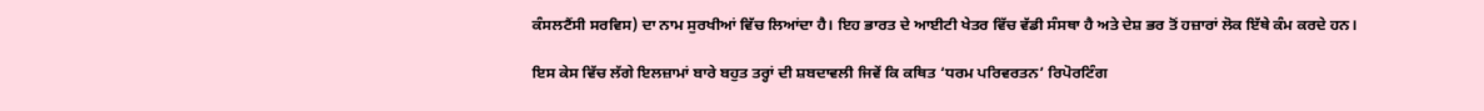ਕੰਸਲਟੈਂਸੀ ਸਰਵਿਸ) ਦਾ ਨਾਮ ਸੁਰਖੀਆਂ ਵਿੱਚ ਲਿਆਂਦਾ ਹੈ। ਇਹ ਭਾਰਤ ਦੇ ਆਈਟੀ ਖੇਤਰ ਵਿੱਚ ਵੱਡੀ ਸੰਸਥਾ ਹੈ ਅਤੇ ਦੇਸ਼ ਭਰ ਤੋਂ ਹਜ਼ਾਰਾਂ ਲੋਕ ਇੱਥੇ ਕੰਮ ਕਰਦੇ ਹਨ।

ਇਸ ਕੇਸ ਵਿੱਚ ਲੱਗੇ ਇਲਜ਼ਾਮਾਂ ਬਾਰੇ ਬਹੁਤ ਤਰ੍ਹਾਂ ਦੀ ਸ਼ਬਦਾਵਲੀ ਜਿਵੇਂ ਕਿ ਕਥਿਤ ‘ਧਰਮ ਪਰਿਵਰਤਨ’ ਰਿਪੋਰਟਿੰਗ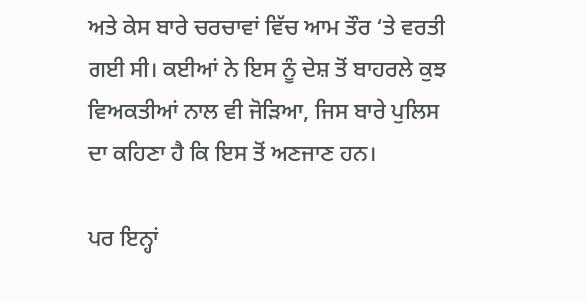ਅਤੇ ਕੇਸ ਬਾਰੇ ਚਰਚਾਵਾਂ ਵਿੱਚ ਆਮ ਤੌਰ ‘ਤੇ ਵਰਤੀ ਗਈ ਸੀ। ਕਈਆਂ ਨੇ ਇਸ ਨੂੰ ਦੇਸ਼ ਤੋਂ ਬਾਹਰਲੇ ਕੁਝ ਵਿਅਕਤੀਆਂ ਨਾਲ ਵੀ ਜੋੜਿਆ, ਜਿਸ ਬਾਰੇ ਪੁਲਿਸ ਦਾ ਕਹਿਣਾ ਹੈ ਕਿ ਇਸ ਤੋਂ ਅਣਜਾਣ ਹਨ।

ਪਰ ਇਨ੍ਹਾਂ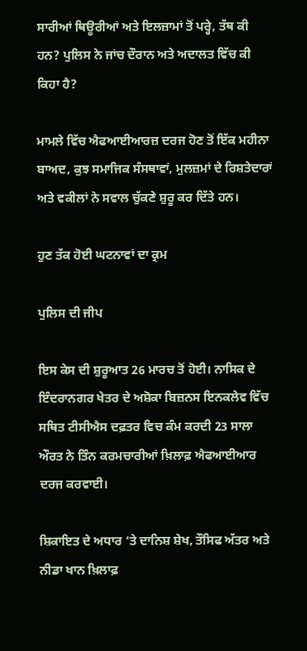ਸਾਰੀਆਂ ਥਿਊਰੀਆਂ ਅਤੇ ਇਲਜ਼ਾਮਾਂ ਤੋਂ ਪਰ੍ਹੇ, ਤੱਥ ਕੀ ਹਨ? ਪੁਲਿਸ ਨੇ ਜਾਂਚ ਦੌਰਾਨ ਅਤੇ ਅਦਾਲਤ ਵਿੱਚ ਕੀ ਕਿਹਾ ਹੈ?

ਮਾਮਲੇ ਵਿੱਚ ਐਫਆਈਆਰਜ਼ ਦਰਜ ਹੋਣ ਤੋਂ ਇੱਕ ਮਹੀਨਾ ਬਾਅਦ, ਕੁਝ ਸਮਾਜਿਕ ਸੰਸਥਾਵਾਂ, ਮੁਲਜ਼ਮਾਂ ਦੇ ਰਿਸ਼ਤੇਦਾਰਾਂ ਅਤੇ ਵਕੀਲਾਂ ਨੇ ਸਵਾਲ ਚੁੱਕਣੇ ਸ਼ੁਰੂ ਕਰ ਦਿੱਤੇ ਹਨ।

ਹੁਣ ਤੱਕ ਹੋਈ ਘਟਨਾਵਾਂ ਦਾ ਕ੍ਰਮ

ਪੁਲਿਸ ਦੀ ਜੀਪ

ਇਸ ਕੇਸ ਦੀ ਸ਼ੁਰੂਆਤ 26 ਮਾਰਚ ਤੋਂ ਹੋਈ। ਨਾਸਿਕ ਦੇ ਇੰਦਰਾਨਗਰ ਖੇਤਰ ਦੇ ਅਸ਼ੋਕਾ ਬਿਜ਼ਨਸ ਇਨਕਲੇਵ ਵਿੱਚ ਸਥਿਤ ਟੀਸੀਐਸ ਦਫ਼ਤਰ ਵਿਚ ਕੰਮ ਕਰਦੀ 23 ਸਾਲਾ ਔਰਤ ਨੇ ਤਿੰਨ ਕਰਮਚਾਰੀਆਂ ਖ਼ਿਲਾਫ਼ ਐਫਆਈਆਰ ਦਰਜ ਕਰਵਾਈ।

ਸ਼ਿਕਾਇਤ ਦੇ ਅਧਾਰ ‘ਤੇ ਦਾਨਿਸ਼ ਸ਼ੇਖ, ਤੌਸਿਫ ਅੱਤਰ ਅਤੇ ਨੀਡਾ ਖਾਨ ਖ਼ਿਲਾਫ਼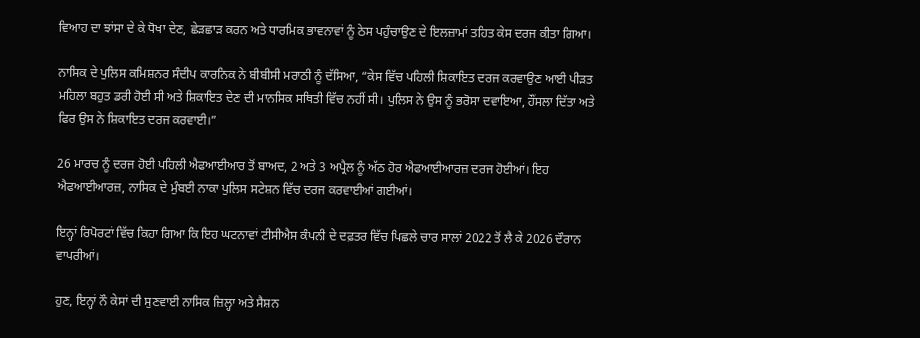ਵਿਆਹ ਦਾ ਝਾਂਸਾ ਦੇ ਕੇ ਧੋਖਾ ਦੇਣ, ਛੇੜਛਾੜ ਕਰਨ ਅਤੇ ਧਾਰਮਿਕ ਭਾਵਨਾਵਾਂ ਨੂੰ ਠੇਸ ਪਹੁੰਚਾਉਣ ਦੇ ਇਲਜ਼ਾਮਾਂ ਤਹਿਤ ਕੇਸ ਦਰਜ ਕੀਤਾ ਗਿਆ।

ਨਾਸਿਕ ਦੇ ਪੁਲਿਸ ਕਮਿਸ਼ਨਰ ਸੰਦੀਪ ਕਾਰਨਿਕ ਨੇ ਬੀਬੀਸੀ ਮਰਾਠੀ ਨੂੰ ਦੱਸਿਆ, “ਕੇਸ ਵਿੱਚ ਪਹਿਲੀ ਸ਼ਿਕਾਇਤ ਦਰਜ ਕਰਵਾਉਣ ਆਈ ਪੀੜਤ ਮਹਿਲਾ ਬਹੁਤ ਡਰੀ ਹੋਈ ਸੀ ਅਤੇ ਸ਼ਿਕਾਇਤ ਦੇਣ ਦੀ ਮਾਨਸਿਕ ਸਥਿਤੀ ਵਿੱਚ ਨਹੀਂ ਸੀ। ਪੁਲਿਸ ਨੇ ਉਸ ਨੂੰ ਭਰੋਸਾ ਦਵਾਇਆ, ਹੌਂਸਲਾ ਦਿੱਤਾ ਅਤੇ ਫਿਰ ਉਸ ਨੇ ਸ਼ਿਕਾਇਤ ਦਰਜ ਕਰਵਾਈ।”

26 ਮਾਰਚ ਨੂੰ ਦਰਜ ਹੋਈ ਪਹਿਲੀ ਐਫਆਈਆਰ ਤੋਂ ਬਾਅਦ, 2 ਅਤੇ 3 ਅਪ੍ਰੈਲ ਨੂੰ ਅੱਠ ਹੋਰ ਐਫਆਈਆਰਜ਼ ਦਰਜ ਹੋਈਆਂ। ਇਹ ਐਫਆਈਆਰਜ਼, ਨਾਸਿਕ ਦੇ ਮੁੰਬਈ ਨਾਕਾ ਪੁਲਿਸ ਸਟੇਸ਼ਨ ਵਿੱਚ ਦਰਜ ਕਰਵਾਈਆਂ ਗਈਆਂ।

ਇਨ੍ਹਾਂ ਰਿਪੋਰਟਾਂ ਵਿੱਚ ਕਿਹਾ ਗਿਆ ਕਿ ਇਹ ਘਟਨਾਵਾਂ ਟੀਸੀਐਸ ਕੰਪਨੀ ਦੇ ਦਫ਼ਤਰ ਵਿੱਚ ਪਿਛਲੇ ਚਾਰ ਸਾਲਾਂ 2022 ਤੋਂ ਲੈ ਕੇ 2026 ਦੌਰਾਨ ਵਾਪਰੀਆਂ।

ਹੁਣ, ਇਨ੍ਹਾਂ ਨੌ ਕੇਸਾਂ ਦੀ ਸੁਣਵਾਈ ਨਾਸਿਕ ਜ਼ਿਲ੍ਹਾ ਅਤੇ ਸੈਸ਼ਨ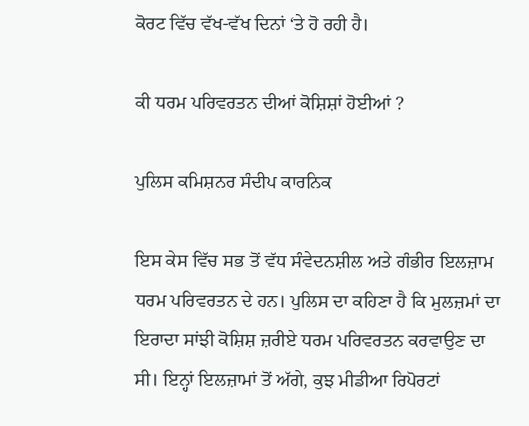ਕੋਰਟ ਵਿੱਚ ਵੱਖ-ਵੱਖ ਦਿਨਾਂ ‘ਤੇ ਹੋ ਰਹੀ ਹੈ।

ਕੀ ਧਰਮ ਪਰਿਵਰਤਨ ਦੀਆਂ ਕੋਸ਼ਿਸ਼ਾਂ ਹੋਈਆਂ ?

ਪੁਲਿਸ ਕਮਿਸ਼ਨਰ ਸੰਦੀਪ ਕਾਰਨਿਕ

ਇਸ ਕੇਸ ਵਿੱਚ ਸਭ ਤੋਂ ਵੱਧ ਸੰਵੇਦਨਸ਼ੀਲ ਅਤੇ ਗੰਭੀਰ ਇਲਜ਼ਾਮ ਧਰਮ ਪਰਿਵਰਤਨ ਦੇ ਹਨ। ਪੁਲਿਸ ਦਾ ਕਹਿਣਾ ਹੈ ਕਿ ਮੁਲਜ਼ਮਾਂ ਦਾ ਇਰਾਦਾ ਸਾਂਝੀ ਕੋਸ਼ਿਸ਼ ਜ਼ਰੀਏ ਧਰਮ ਪਰਿਵਰਤਨ ਕਰਵਾਉਣ ਦਾ ਸੀ। ਇਨ੍ਹਾਂ ਇਲਜ਼ਾਮਾਂ ਤੋਂ ਅੱਗੇ, ਕੁਝ ਮੀਡੀਆ ਰਿਪੋਰਟਾਂ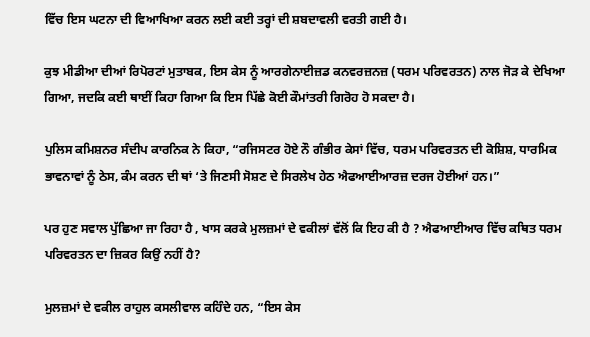ਵਿੱਚ ਇਸ ਘਟਨਾ ਦੀ ਵਿਆਖਿਆ ਕਰਨ ਲਈ ਕਈ ਤਰ੍ਹਾਂ ਦੀ ਸ਼ਬਦਾਵਲੀ ਵਰਤੀ ਗਈ ਹੈ।

ਕੁਝ ਮੀਡੀਆ ਦੀਆਂ ਰਿਪੋਰਟਾਂ ਮੁਤਾਬਕ, ਇਸ ਕੇਸ ਨੂੰ ਆਰਗੇਨਾਈਜ਼ਡ ਕਨਵਰਜ਼ਨਜ਼ (ਧਰਮ ਪਰਿਵਰਤਨ) ਨਾਲ ਜੋੜ ਕੇ ਦੇਖਿਆ ਗਿਆ, ਜਦਕਿ ਕਈ ਥਾਈਂ ਕਿਹਾ ਗਿਆ ਕਿ ਇਸ ਪਿੱਛੇ ਕੋਈ ਕੌਮਾਂਤਰੀ ਗਿਰੋਹ ਹੋ ਸਕਦਾ ਹੈ।

ਪੁਲਿਸ ਕਮਿਸ਼ਨਰ ਸੰਦੀਪ ਕਾਰਨਿਕ ਨੇ ਕਿਹਾ, “ਰਜਿਸਟਰ ਹੋਏ ਨੌ ਗੰਭੀਰ ਕੇਸਾਂ ਵਿੱਚ, ਧਰਮ ਪਰਿਵਰਤਨ ਦੀ ਕੋਸ਼ਿਸ਼, ਧਾਰਮਿਕ ਭਾਵਨਾਵਾਂ ਨੂੰ ਠੇਸ, ਕੰਮ ਕਰਨ ਦੀ ਥਾਂ ‘ਤੇ ਜਿਣਸੀ ਸੋਸ਼ਣ ਦੇ ਸਿਰਲੇਖ ਹੇਠ ਐਫਆਈਆਰਜ਼ ਦਰਜ ਹੋਈਆਂ ਹਨ।”

ਪਰ ਹੁਣ ਸਵਾਲ ਪੁੱਛਿਆ ਜਾ ਰਿਹਾ ਹੈ , ਖਾਸ ਕਰਕੇ ਮੁਲਜ਼ਮਾਂ ਦੇ ਵਕੀਲਾਂ ਵੱਲੋਂ ਕਿ ਇਹ ਕੀ ਹੈ ? ਐਫਆਈਆਰ ਵਿੱਚ ਕਥਿਤ ਧਰਮ ਪਰਿਵਰਤਨ ਦਾ ਜ਼ਿਕਰ ਕਿਉਂ ਨਹੀਂ ਹੈ?

ਮੁਲਜ਼ਮਾਂ ਦੇ ਵਕੀਲ ਰਾਹੁਲ ਕਸਲੀਵਾਲ ਕਹਿੰਦੇ ਹਨ, “ਇਸ ਕੇਸ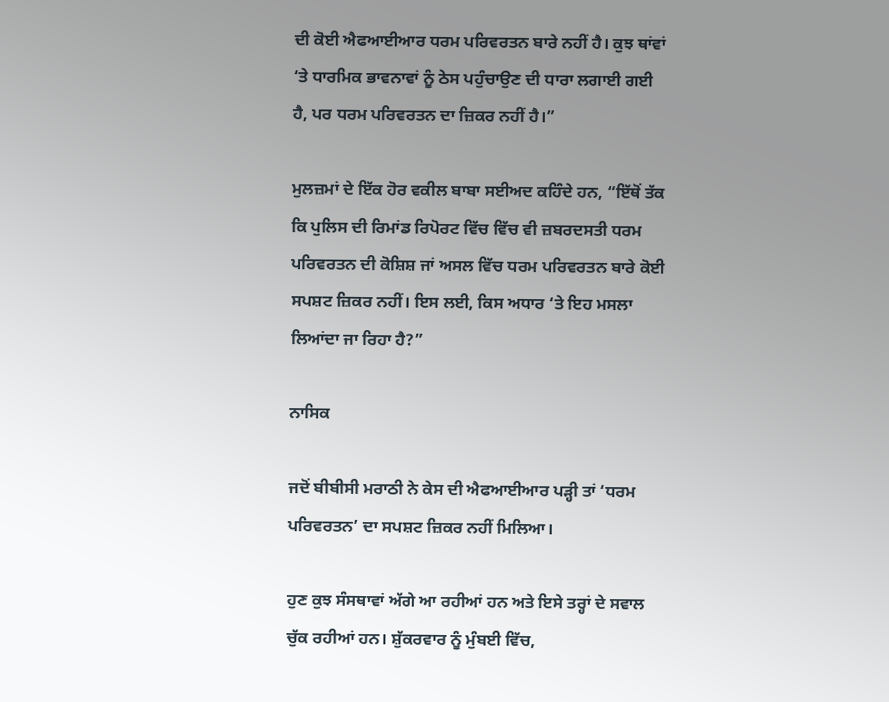ਦੀ ਕੋਈ ਐਫਆਈਆਰ ਧਰਮ ਪਰਿਵਰਤਨ ਬਾਰੇ ਨਹੀਂ ਹੈ। ਕੁਝ ਥਾਂਵਾਂ ‘ਤੇ ਧਾਰਮਿਕ ਭਾਵਨਾਵਾਂ ਨੂੰ ਠੇਸ ਪਹੁੰਚਾਉਣ ਦੀ ਧਾਰਾ ਲਗਾਈ ਗਈ ਹੈ, ਪਰ ਧਰਮ ਪਰਿਵਰਤਨ ਦਾ ਜ਼ਿਕਰ ਨਹੀਂ ਹੈ।”

ਮੁਲਜ਼ਮਾਂ ਦੇ ਇੱਕ ਹੋਰ ਵਕੀਲ ਬਾਬਾ ਸਈਅਦ ਕਹਿੰਦੇ ਹਨ, “ਇੱਥੋਂ ਤੱਕ ਕਿ ਪੁਲਿਸ ਦੀ ਰਿਮਾਂਡ ਰਿਪੋਰਟ ਵਿੱਚ ਵਿੱਚ ਵੀ ਜ਼ਬਰਦਸਤੀ ਧਰਮ ਪਰਿਵਰਤਨ ਦੀ ਕੋਸ਼ਿਸ਼ ਜਾਂ ਅਸਲ ਵਿੱਚ ਧਰਮ ਪਰਿਵਰਤਨ ਬਾਰੇ ਕੋਈ ਸਪਸ਼ਟ ਜ਼ਿਕਰ ਨਹੀਂ। ਇਸ ਲਈ, ਕਿਸ ਅਧਾਰ ‘ਤੇ ਇਹ ਮਸਲਾ ਲਿਆਂਦਾ ਜਾ ਰਿਹਾ ਹੈ?”

ਨਾਸਿਕ

ਜਦੋਂ ਬੀਬੀਸੀ ਮਰਾਠੀ ਨੇ ਕੇਸ ਦੀ ਐਫਆਈਆਰ ਪੜ੍ਹੀ ਤਾਂ ‘ਧਰਮ ਪਰਿਵਰਤਨ’ ਦਾ ਸਪਸ਼ਟ ਜ਼ਿਕਰ ਨਹੀਂ ਮਿਲਿਆ।

ਹੁਣ ਕੁਝ ਸੰਸਥਾਵਾਂ ਅੱਗੇ ਆ ਰਹੀਆਂ ਹਨ ਅਤੇ ਇਸੇ ਤਰ੍ਹਾਂ ਦੇ ਸਵਾਲ ਚੁੱਕ ਰਹੀਆਂ ਹਨ। ਸ਼ੁੱਕਰਵਾਰ ਨੂੰ ਮੁੰਬਈ ਵਿੱਚ,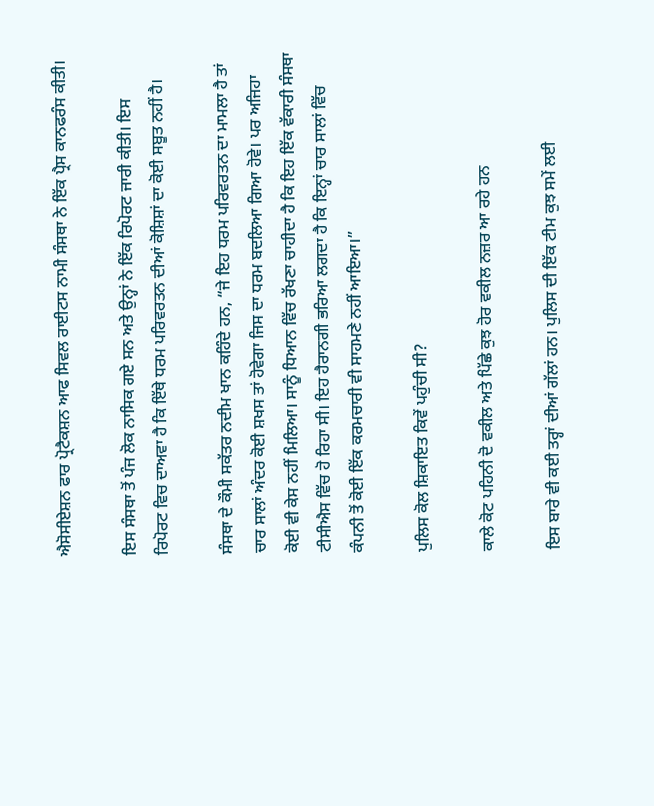ਐਸੋਸੀਏਸ਼ਨ ਫਾਰ ਪ੍ਰੋਟੈਕਸ਼ਨ ਆਫ ਸਿਵਲ ਰਾਈਟਸ ਨਾਮੀ ਸੰਸਥਾ ਨੇ ਇੱਕ ਪ੍ਰੈਸ ਕਾਨਫਰੰਸ ਕੀਤੀ।

ਇਸ ਸੰਸਥਾ ਤੋਂ ਪੰਜ ਲੋਕ ਨਾਸਿਕ ਗਏ ਸਨ ਅਤੇ ਉਨ੍ਹਾਂ ਨੇ ਇੱਕ ਰਿਪੋਰਟ ਜਾਰੀ ਕੀਤੀ। ਇਸ ਰਿਪੋਰਟ ਵਿਚ ਦਾਅਵਾ ਹੈ ਕਿ ਇੱਥੇ ਧਰਮ ਪਰਿਵਰਤਨ ਦੀਆਂ ਕੋਸ਼ਿਸ਼ਾਂ ਦਾ ਕੋਈ ਸਬੂਤ ਨਹੀਂ ਹੈ।

ਸੰਸਥਾ ਦੇ ਕੌਮੀ ਸਕੱਤਰ ਨਦੀਮ ਖਾਨ ਕਹਿੰਦੇ ਹਨ, “ਜੇ ਇਹ ਧਰਮ ਪਰਿਵਰਤਨ ਦਾ ਮਾਮਲਾ ਹੈ ਤਾਂ ਚਾਰ ਸਾਲਾਂ ਅੰਦਰ ਕੋਈ ਸ਼ਖਸ ਤਾਂ ਹੋਵੇਗਾ ਜਿਸ ਦਾ ਧਰਮ ਬਦਲਿਆ ਗਿਆ ਹੋਵੇ। ਪਰ ਅਜਿਹਾ ਕੋਈ ਵੀ ਕੇਸ ਨਹੀਂ ਮਿਲਿਆ। ਸਾਨੂੰ ਧਿਆਨ ਵਿੱਚ ਰੱਖਣਾ ਚਾਹੀਦਾ ਹੈ ਕਿ ਇਹ ਇੱਕ ਵੱਕਾਰੀ ਸੰਸਥਾ ਟੀਸੀਐਸ ਵਿੱਚ ਹੋ ਰਿਹਾ ਸੀ। ਇਹ ਹੈਰਾਨਗੀ ਭਰਿਆ ਲਗਦਾ ਹੈ ਕਿ ਇਨ੍ਹਾਂ ਚਾਰ ਸਾਲਾਂ ਵਿੱਚ ਕੰਪਨੀ ਤੋਂ ਕੋਈ ਇੱਕ ਕਰਮਚਾਰੀ ਵੀ ਸਾਹਮਣੇ ਨਹੀਂ ਆਇਆ।”

ਪੁਲਿਸ ਕੋਲ ਸ਼ਿਕਾਇਤ ਕਿਵੇਂ ਪਹੁੰਚੀ ਸੀ?

ਕਾਲੇ ਕੋਟ ਪਹਿਨੀ ਦੋ ਵਕੀਲ ਅਤੇ ਪਿੱਛੇ ਕੁਝ ਹੋਰ ਵਕੀਲ ਨਜ਼ਰ ਆ ਰਹੇ ਹਨ

ਇਸ ਬਾਰੇ ਵੀ ਕਈ ਤਰ੍ਹਾਂ ਦੀਆਂ ਗੱਲਾਂ ਹਨ। ਪੁਲਿਸ ਦੀ ਇੱਕ ਟੀਮ ਕੁਝ ਸਮੇਂ ਲਈ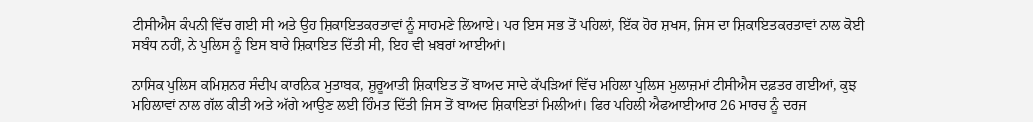ਟੀਸੀਐਸ ਕੰਪਨੀ ਵਿੱਚ ਗਈ ਸੀ ਅਤੇ ਉਹ ਸ਼ਿਕਾਇਤਕਰਤਾਵਾਂ ਨੂੰ ਸਾਹਮਣੇ ਲਿਆਏ। ਪਰ ਇਸ ਸਭ ਤੋਂ ਪਹਿਲਾਂ, ਇੱਕ ਹੋਰ ਸ਼ਖਸ, ਜਿਸ ਦਾ ਸ਼ਿਕਾਇਤਕਰਤਾਵਾਂ ਨਾਲ ਕੋਈ ਸਬੰਧ ਨਹੀਂ, ਨੇ ਪੁਲਿਸ ਨੂੰ ਇਸ ਬਾਰੇ ਸ਼ਿਕਾਇਤ ਦਿੱਤੀ ਸੀ, ਇਹ ਵੀ ਖ਼ਬਰਾਂ ਆਈਆਂ।

ਨਾਸਿਕ ਪੁਲਿਸ ਕਮਿਸ਼ਨਰ ਸੰਦੀਪ ਕਾਰਨਿਕ ਮੁਤਾਬਕ, ਸ਼ੁਰੂਆਤੀ ਸ਼ਿਕਾਇਤ ਤੋਂ ਬਾਅਦ ਸਾਦੇ ਕੱਪੜਿਆਂ ਵਿੱਚ ਮਹਿਲਾ ਪੁਲਿਸ ਮੁਲਾਜ਼ਮਾਂ ਟੀਸੀਐਸ ਦਫ਼ਤਰ ਗਈਆਂ, ਕੁਝ ਮਹਿਲਾਵਾਂ ਨਾਲ ਗੱਲ ਕੀਤੀ ਅਤੇ ਅੱਗੇ ਆਉਣ ਲਈ ਹਿੰਮਤ ਦਿੱਤੀ ਜਿਸ ਤੋਂ ਬਾਅਦ ਸ਼ਿਕਾਇਤਾਂ ਮਿਲੀਆਂ। ਫਿਰ ਪਹਿਲੀ ਐਫਆਈਆਰ 26 ਮਾਰਚ ਨੂੰ ਦਰਜ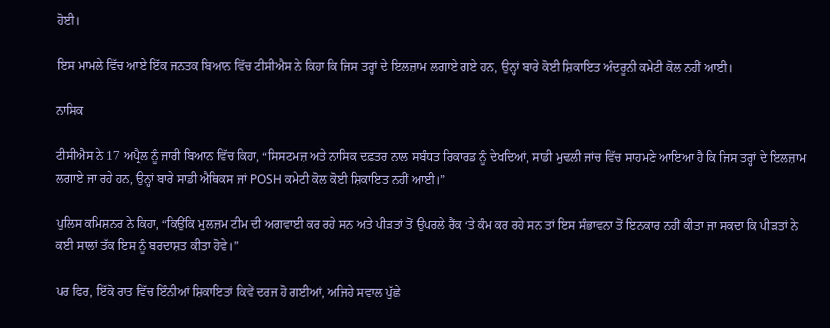ਹੋਈ।

ਇਸ ਮਾਮਲੇ ਵਿੱਚ ਆਏ ਇੱਕ ਜਨਤਕ ਬਿਆਨ ਵਿੱਚ ਟੀਸੀਐਸ ਨੇ ਕਿਹਾ ਕਿ ਜਿਸ ਤਰ੍ਹਾਂ ਦੇ ਇਲਜ਼ਾਮ ਲਗਾਏ ਗਏ ਹਨ, ਉਨ੍ਹਾਂ ਬਾਰੇ ਕੋਈ ਸ਼ਿਕਾਇਤ ਅੰਦਰੂਨੀ ਕਮੇਟੀ ਕੋਲ ਨਹੀਂ ਆਈ।

ਨਾਸਿਕ

ਟੀਸੀਐਸ ਨੇ 17 ਅਪ੍ਰੈਲ ਨੂੰ ਜਾਰੀ ਬਿਆਨ ਵਿੱਚ ਕਿਹਾ, “ਸਿਸਟਮਜ਼ ਅਤੇ ਨਾਸਿਕ ਦਫ਼ਤਰ ਨਾਲ ਸਬੰਧਤ ਰਿਕਾਰਡ ਨੂੰ ਦੇਖਦਿਆਂ, ਸਾਡੀ ਮੁਢਲੀ ਜਾਂਚ ਵਿੱਚ ਸਾਹਮਣੇ ਆਇਆ ਹੈ ਕਿ ਜਿਸ ਤਰ੍ਹਾਂ ਦੇ ਇਲਜ਼ਾਮ ਲਗਾਏ ਜਾ ਰਹੇ ਹਨ, ਉਨ੍ਹਾਂ ਬਾਰੇ ਸਾਡੀ ਐਥਿਕਸ ਜਾਂ POSH ਕਮੇਟੀ ਕੋਲ ਕੋਈ ਸ਼ਿਕਾਇਤ ਨਹੀਂ ਆਈ।”

ਪੁਲਿਸ ਕਮਿਸ਼ਨਰ ਨੇ ਕਿਹਾ, “ਕਿਉਂਕਿ ਮੁਲਜ਼ਮ ਟੀਮ ਦੀ ਅਗਵਾਈ ਕਰ ਰਹੇ ਸਨ ਅਤੇ ਪੀੜਤਾਂ ਤੋਂ ਉਪਰਲੇ ਰੈਂਕ ‘ਤੇ ਕੰਮ ਕਰ ਰਹੇ ਸਨ ਤਾਂ ਇਸ ਸੰਭਾਵਨਾ ਤੋਂ ਇਨਕਾਰ ਨਹੀਂ ਕੀਤਾ ਜਾ ਸਕਦਾ ਕਿ ਪੀੜਤਾਂ ਨੇ ਕਈ ਸਾਲਾਂ ਤੱਕ ਇਸ ਨੂੰ ਬਰਦਾਸ਼ਤ ਕੀਤਾ ਹੋਵੇ।”

ਪਰ ਫਿਰ, ਇੱਕੋ ਰਾਤ ਵਿੱਚ ਇੰਨੀਆਂ ਸ਼ਿਕਾਇਤਾਂ ਕਿਵੇਂ ਦਰਜ ਹੋ ਗਈਆਂ, ਅਜਿਹੇ ਸਵਾਲ ਪੁੱਛੇ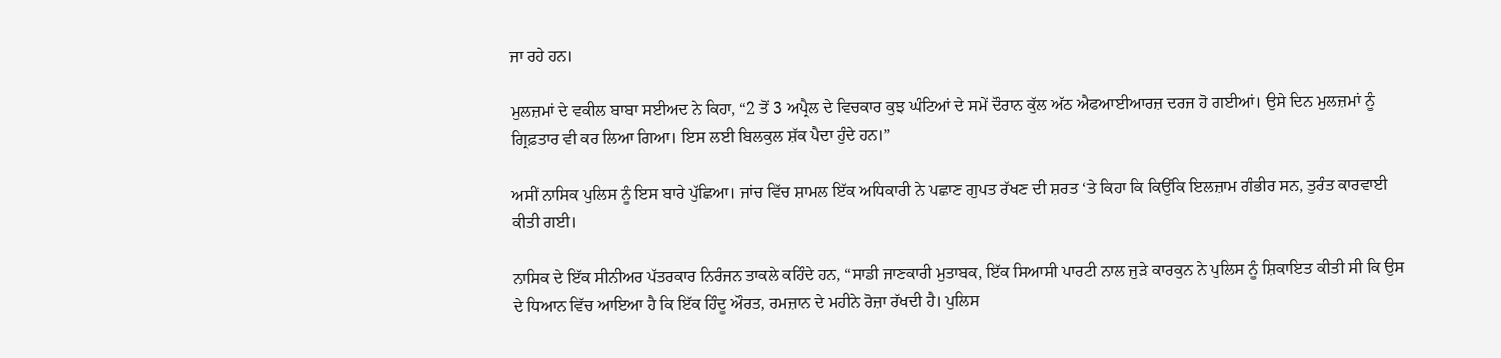ਜਾ ਰਹੇ ਹਨ।

ਮੁਲਜ਼ਮਾਂ ਦੇ ਵਕੀਲ ਬਾਬਾ ਸਈਅਦ ਨੇ ਕਿਹਾ, “2 ਤੋਂ 3 ਅਪ੍ਰੈਲ ਦੇ ਵਿਚਕਾਰ ਕੁਝ ਘੰਟਿਆਂ ਦੇ ਸਮੇਂ ਦੌਰਾਨ ਕੁੱਲ ਅੱਠ ਐਫਆਈਆਰਜ਼ ਦਰਜ ਹੋ ਗਈਆਂ। ਉਸੇ ਦਿਨ ਮੁਲਜ਼ਮਾਂ ਨੂੰ ਗ੍ਰਿਫ਼ਤਾਰ ਵੀ ਕਰ ਲਿਆ ਗਿਆ। ਇਸ ਲਈ ਬਿਲਕੁਲ ਸ਼ੱਕ ਪੈਦਾ ਹੁੰਦੇ ਹਨ।”

ਅਸੀਂ ਨਾਸਿਕ ਪੁਲਿਸ ਨੂੰ ਇਸ ਬਾਰੇ ਪੁੱਛਿਆ। ਜਾਂਚ ਵਿੱਚ ਸ਼ਾਮਲ ਇੱਕ ਅਧਿਕਾਰੀ ਨੇ ਪਛਾਣ ਗੁਪਤ ਰੱਖਣ ਦੀ ਸ਼ਰਤ ‘ਤੇ ਕਿਹਾ ਕਿ ਕਿਉਂਕਿ ਇਲਜ਼ਾਮ ਗੰਭੀਰ ਸਨ, ਤੁਰੰਤ ਕਾਰਵਾਈ ਕੀਤੀ ਗਈ।

ਨਾਸਿਕ ਦੇ ਇੱਕ ਸੀਨੀਅਰ ਪੱਤਰਕਾਰ ਨਿਰੰਜਨ ਤਾਕਲੇ ਕਹਿੰਦੇ ਹਨ, “ਸਾਡੀ ਜਾਣਕਾਰੀ ਮੁਤਾਬਕ, ਇੱਕ ਸਿਆਸੀ ਪਾਰਟੀ ਨਾਲ ਜੁੜੇ ਕਾਰਕੁਨ ਨੇ ਪੁਲਿਸ ਨੂੰ ਸ਼ਿਕਾਇਤ ਕੀਤੀ ਸੀ ਕਿ ਉਸ ਦੇ ਧਿਆਨ ਵਿੱਚ ਆਇਆ ਹੈ ਕਿ ਇੱਕ ਹਿੰਦੂ ਔਰਤ, ਰਮਜ਼ਾਨ ਦੇ ਮਹੀਨੇ ਰੋਜ਼ਾ ਰੱਖਦੀ ਹੈ। ਪੁਲਿਸ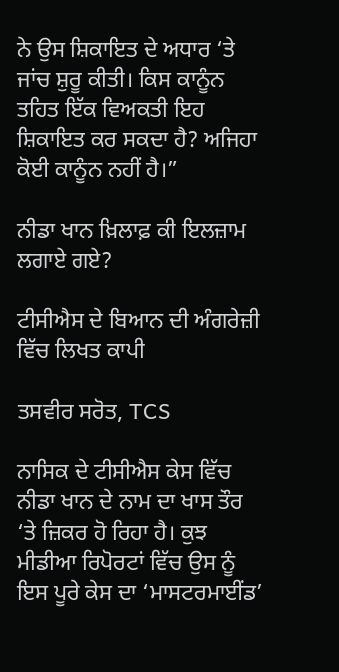ਨੇ ਉਸ ਸ਼ਿਕਾਇਤ ਦੇ ਅਧਾਰ ‘ਤੇ ਜਾਂਚ ਸ਼ੁਰੂ ਕੀਤੀ। ਕਿਸ ਕਾਨੂੰਨ ਤਹਿਤ ਇੱਕ ਵਿਅਕਤੀ ਇਹ ਸ਼ਿਕਾਇਤ ਕਰ ਸਕਦਾ ਹੈ? ਅਜਿਹਾ ਕੋਈ ਕਾਨੂੰਨ ਨਹੀਂ ਹੈ।”

ਨੀਡਾ ਖਾਨ ਖ਼ਿਲਾਫ਼ ਕੀ ਇਲਜ਼ਾਮ ਲਗਾਏ ਗਏ?

ਟੀਸੀਐਸ ਦੇ ਬਿਆਨ ਦੀ ਅੰਗਰੇਜ਼ੀ ਵਿੱਚ ਲਿਖਤ ਕਾਪੀ

ਤਸਵੀਰ ਸਰੋਤ, TCS

ਨਾਸਿਕ ਦੇ ਟੀਸੀਐਸ ਕੇਸ ਵਿੱਚ ਨੀਡਾ ਖਾਨ ਦੇ ਨਾਮ ਦਾ ਖਾਸ ਤੌਰ ‘ਤੇ ਜ਼ਿਕਰ ਹੋ ਰਿਹਾ ਹੈ। ਕੁਝ ਮੀਡੀਆ ਰਿਪੋਰਟਾਂ ਵਿੱਚ ਉਸ ਨੂੰ ਇਸ ਪੂਰੇ ਕੇਸ ਦਾ ‘ਮਾਸਟਰਮਾਈਂਡ’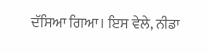ਦੱਸਿਆ ਗਿਆ। ਇਸ ਵੇਲੇ, ਨੀਡਾ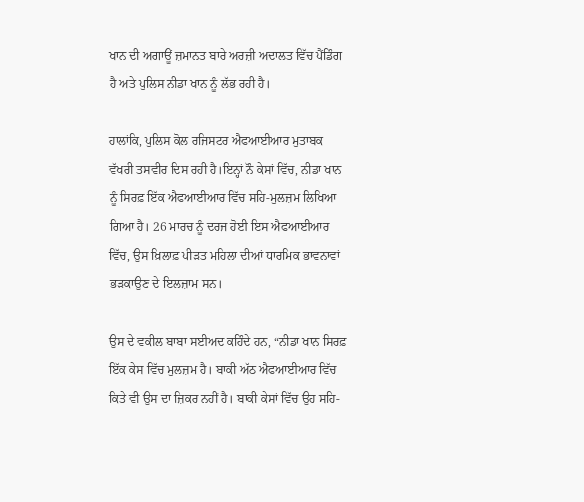ਖਾਨ ਦੀ ਅਗਾਊਂ ਜ਼ਮਾਨਤ ਬਾਰੇ ਅਰਜ਼ੀ ਅਦਾਲਤ ਵਿੱਚ ਪੈਂਡਿੰਗ ਹੈ ਅਤੇ ਪੁਲਿਸ ਨੀਡਾ ਖਾਨ ਨੂੰ ਲੱਭ ਰਹੀ ਹੈ।

ਹਾਲਾਂਕਿ, ਪੁਲਿਸ ਕੋਲ ਰਜਿਸਟਰ ਐਫਆਈਆਰ ਮੁਤਾਬਕ ਵੱਖਰੀ ਤਸਵੀਰ ਦਿਸ ਰਹੀ ਹੈ।ਇਨ੍ਹਾਂ ਨੌ ਕੇਸਾਂ ਵਿੱਚ, ਨੀਡਾ ਖਾਨ ਨੂੰ ਸਿਰਫ਼ ਇੱਕ ਐਫਆਈਆਰ ਵਿੱਚ ਸਹਿ-ਮੁਲਜ਼ਮ ਲਿਖਿਆ ਗਿਆ ਹੈ। 26 ਮਾਰਚ ਨੂੰ ਦਰਜ ਹੋਈ ਇਸ ਐਫਆਈਆਰ ਵਿੱਚ, ਉਸ ਖ਼ਿਲਾਫ਼ ਪੀੜਤ ਮਹਿਲਾ ਦੀਆਂ ਧਾਰਮਿਕ ਭਾਵਨਾਵਾਂ ਭੜਕਾਉਣ ਦੇ ਇਲਜ਼ਾਮ ਸਨ।

ਉਸ ਦੇ ਵਕੀਲ ਬਾਬਾ ਸਈਅਦ ਕਹਿੰਦੇ ਹਨ, “ਨੀਡਾ ਖਾਨ ਸਿਰਫ਼ ਇੱਕ ਕੇਸ ਵਿੱਚ ਮੁਲਜ਼ਮ ਹੈ। ਬਾਕੀ ਅੱਠ ਐਫਆਈਆਰ ਵਿੱਚ ਕਿਤੇ ਵੀ ਉਸ ਦਾ ਜ਼ਿਕਰ ਨਹੀਂ ਹੈ। ਬਾਕੀ ਕੇਸਾਂ ਵਿੱਚ ਉਹ ਸਹਿ-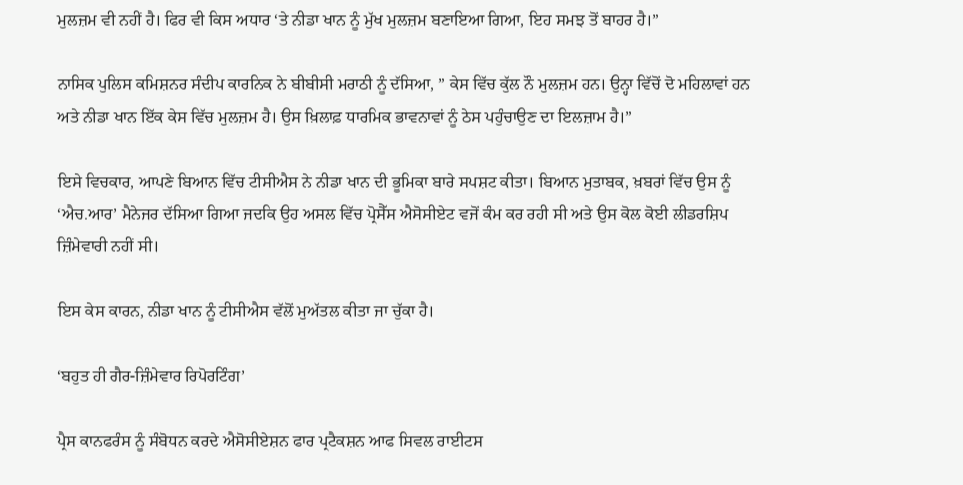ਮੁਲਜ਼ਮ ਵੀ ਨਹੀਂ ਹੈ। ਫਿਰ ਵੀ ਕਿਸ ਅਧਾਰ ‘ਤੇ ਨੀਡਾ ਖਾਨ ਨੂੰ ਮੁੱਖ ਮੁਲਜ਼ਮ ਬਣਾਇਆ ਗਿਆ, ਇਹ ਸਮਝ ਤੋਂ ਬਾਹਰ ਹੈ।”

ਨਾਸਿਕ ਪੁਲਿਸ ਕਮਿਸ਼ਨਰ ਸੰਦੀਪ ਕਾਰਨਿਕ ਨੇ ਬੀਬੀਸੀ ਮਰਾਠੀ ਨੂੰ ਦੱਸਿਆ, ” ਕੇਸ ਵਿੱਚ ਕੁੱਲ ਨੌ ਮੁਲਜ਼ਮ ਹਨ। ਉਨ੍ਹਾ ਵਿੱਚੋਂ ਦੋ ਮਹਿਲਾਵਾਂ ਹਨ ਅਤੇ ਨੀਡਾ ਖਾਨ ਇੱਕ ਕੇਸ ਵਿੱਚ ਮੁਲਜ਼ਮ ਹੈ। ਉਸ ਖ਼ਿਲਾਫ਼ ਧਾਰਮਿਕ ਭਾਵਨਾਵਾਂ ਨੂੰ ਠੇਸ ਪਹੁੰਚਾਉਣ ਦਾ ਇਲਜ਼ਾਮ ਹੈ।”

ਇਸੇ ਵਿਚਕਾਰ, ਆਪਣੇ ਬਿਆਨ ਵਿੱਚ ਟੀਸੀਐਸ ਨੇ ਨੀਡਾ ਖਾਨ ਦੀ ਭੂਮਿਕਾ ਬਾਰੇ ਸਪਸ਼ਟ ਕੀਤਾ। ਬਿਆਨ ਮੁਤਾਬਕ, ਖ਼ਬਰਾਂ ਵਿੱਚ ਉਸ ਨੂੰ ‘ਐਚ.ਆਰ’ ਮੈਨੇਜਰ ਦੱਸਿਆ ਗਿਆ ਜਦਕਿ ਉਹ ਅਸਲ ਵਿੱਚ ਪ੍ਰੋਸੈੱਸ ਐਸੋਸੀਏਟ ਵਜੋਂ ਕੰਮ ਕਰ ਰਹੀ ਸੀ ਅਤੇ ਉਸ ਕੋਲ ਕੋਈ ਲੀਡਰਸ਼ਿਪ ਜ਼ਿੰਮੇਵਾਰੀ ਨਹੀਂ ਸੀ।

ਇਸ ਕੇਸ ਕਾਰਨ, ਨੀਡਾ ਖਾਨ ਨੂੰ ਟੀਸੀਐਸ ਵੱਲੋਂ ਮੁਅੱਤਲ ਕੀਤਾ ਜਾ ਚੁੱਕਾ ਹੈ।

‘ਬਹੁਤ ਹੀ ਗੈਰ-ਜ਼ਿੰਮੇਵਾਰ ਰਿਪੋਰਟਿੰਗ’

ਪ੍ਰੈਸ ਕਾਨਫਰੰਸ ਨੂੰ ਸੰਬੋਧਨ ਕਰਦੇ ਐਸੋਸੀਏਸ਼ਨ ਫਾਰ ਪ੍ਰਟੈਕਸ਼ਨ ਆਫ ਸਿਵਲ ਰਾਈਟਸ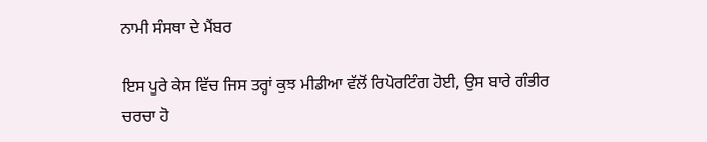ਨਾਮੀ ਸੰਸਥਾ ਦੇ ਮੈਂਬਰ

ਇਸ ਪੂਰੇ ਕੇਸ ਵਿੱਚ ਜਿਸ ਤਰ੍ਹਾਂ ਕੁਝ ਮੀਡੀਆ ਵੱਲੋਂ ਰਿਪੋਰਟਿੰਗ ਹੋਈ, ਉਸ ਬਾਰੇ ਗੰਭੀਰ ਚਰਚਾ ਹੋ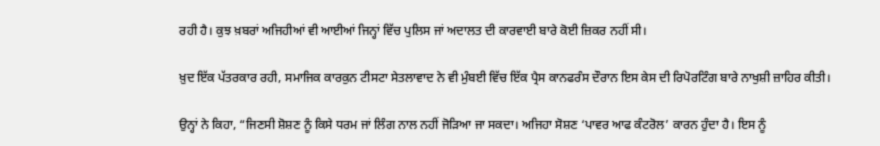ਰਹੀ ਹੈ। ਕੁਝ ਖ਼ਬਰਾਂ ਅਜਿਹੀਆਂ ਵੀ ਆਈਆਂ ਜਿਨ੍ਹਾਂ ਵਿੱਚ ਪੁਲਿਸ ਜਾਂ ਅਦਾਲਤ ਦੀ ਕਾਰਵਾਈ ਬਾਰੇ ਕੋਈ ਜ਼ਿਕਰ ਨਹੀਂ ਸੀ।

ਖ਼ੁਦ ਇੱਕ ਪੱਤਰਕਾਰ ਰਹੀ, ਸਮਾਜਿਕ ਕਾਰਕੁਨ ਟੀਸਟਾ ਸੇਤਲਾਵਾਦ ਨੇ ਵੀ ਮੁੰਬਈ ਵਿੱਚ ਇੱਕ ਪ੍ਰੈਸ ਕਾਨਫਰੰਸ ਦੌਰਾਨ ਇਸ ਕੇਸ ਦੀ ਰਿਪੋਰਟਿੰਗ ਬਾਰੇ ਨਾਖੁਸ਼ੀ ਜ਼ਾਹਿਰ ਕੀਤੀ।

ਉਨ੍ਹਾਂ ਨੇ ਕਿਹਾ, “ਜਿਣਸੀ ਸ਼ੋਸ਼ਣ ਨੂੰ ਕਿਸੇ ਧਰਮ ਜਾਂ ਲਿੰਗ ਨਾਲ ਨਹੀਂ ਜੋੜਿਆ ਜਾ ਸਕਦਾ। ਅਜਿਹਾ ਸੋਸ਼ਣ ‘ਪਾਵਰ ਆਫ ਕੰਟਰੋਲ’ ਕਾਰਨ ਹੁੰਦਾ ਹੈ। ਇਸ ਨੂੰ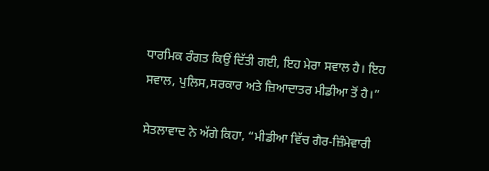ਧਾਰਮਿਕ ਰੰਗਤ ਕਿਉਂ ਦਿੱਤੀ ਗਈ, ਇਹ ਮੇਰਾ ਸਵਾਲ ਹੈ। ਇਹ ਸਵਾਲ, ਪੁਲਿਸ,ਸਰਕਾਰ ਅਤੇ ਜ਼ਿਆਦਾਤਰ ਮੀਡੀਆ ਤੋਂ ਹੈ।”

ਸੇਤਲਾਵਾਦ ਨੇ ਅੱਗੇ ਕਿਹਾ, “ਮੀਡੀਆ ਵਿੱਚ ਗੈਰ-ਜ਼ਿੰਮੇਵਾਰੀ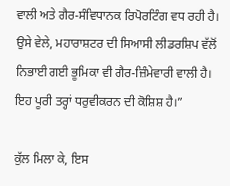ਵਾਲੀ ਅਤੇ ਗੈਰ-ਸੰਵਿਧਾਨਕ ਰਿਪੋਰਟਿੰਗ ਵਧ ਰਹੀ ਹੈ। ਉਸੇ ਵੇਲੇ, ਮਹਾਰਾਸ਼ਟਰ ਦੀ ਸਿਆਸੀ ਲੀਡਰਸ਼ਿਪ ਵੱਲੋਂ ਨਿਭਾਈ ਗਈ ਭੂਮਿਕਾ ਵੀ ਗੈਰ-ਜ਼ਿੰਮੇਵਾਰੀ ਵਾਲੀ ਹੈ। ਇਹ ਪੂਰੀ ਤਰ੍ਹਾਂ ਧਰੁਵੀਕਰਨ ਦੀ ਕੋਸ਼ਿਸ਼ ਹੈ।”

ਕੁੱਲ ਮਿਲਾ ਕੇ, ਇਸ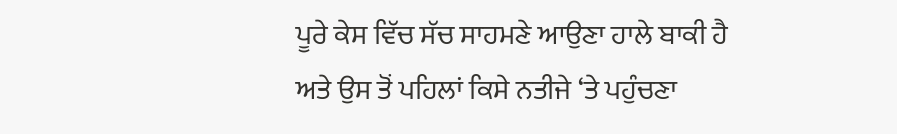ਪੂਰੇ ਕੇਸ ਵਿੱਚ ਸੱਚ ਸਾਹਮਣੇ ਆਉਣਾ ਹਾਲੇ ਬਾਕੀ ਹੈ ਅਤੇ ਉਸ ਤੋਂ ਪਹਿਲਾਂ ਕਿਸੇ ਨਤੀਜੇ ‘ਤੇ ਪਹੁੰਚਣਾ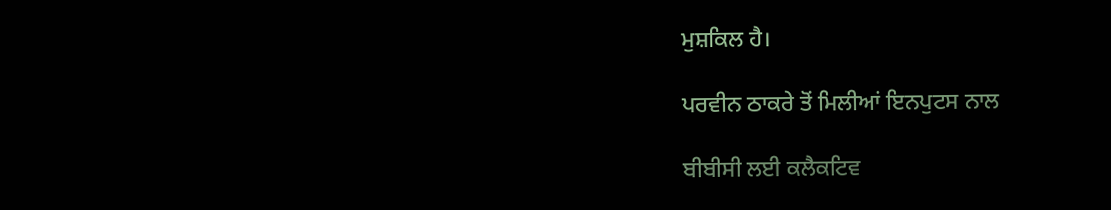ਮੁਸ਼ਕਿਲ ਹੈ।

ਪਰਵੀਨ ਠਾਕਰੇ ਤੋਂ ਮਿਲੀਆਂ ਇਨਪੁਟਸ ਨਾਲ

ਬੀਬੀਸੀ ਲਈ ਕਲੈਕਟਿਵ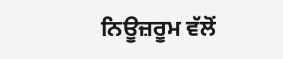ਨਿਊਜ਼ਰੂਮ ਵੱਲੋਂ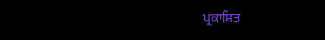ਪ੍ਰਕਾਸ਼ਿਤ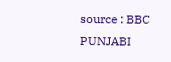source : BBC PUNJABI